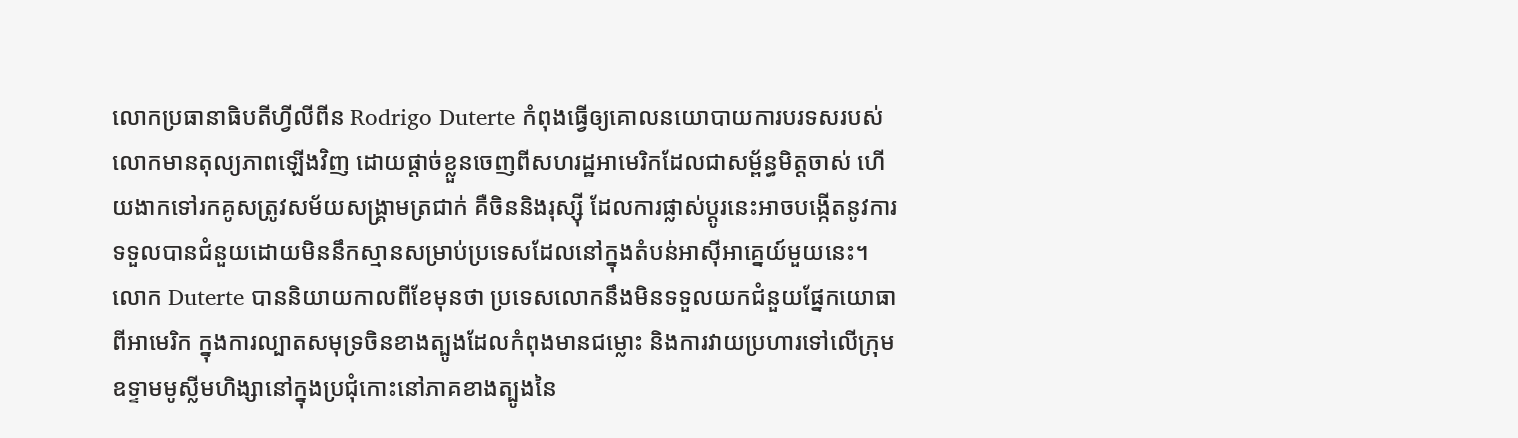លោកប្រធានាធិបតីហ្វីលីពីន Rodrigo Duterte កំពុងធ្វើឲ្យគោលនយោបាយការបរទសរបស់លោកមានតុល្យភាពឡើងវិញ ដោយផ្តាច់ខ្លួនចេញពីសហរដ្ឋអាមេរិកដែលជាសម្ព័ន្ធមិត្តចាស់ ហើយងាកទៅរកគូសត្រូវសម័យសង្គ្រាមត្រជាក់ គឺចិននិងរុស្ស៊ី ដែលការផ្លាស់ប្តូរនេះអាចបង្កើតនូវការទទួលបានជំនួយដោយមិននឹកស្មានសម្រាប់ប្រទេសដែលនៅក្នុងតំបន់អាស៊ីអាគ្នេយ៍មួយនេះ។
លោក Duterte បាននិយាយកាលពីខែមុនថា ប្រទេសលោកនឹងមិនទទួលយកជំនួយផ្នែកយោធាពីអាមេរិក ក្នុងការល្បាតសមុទ្រចិនខាងត្បូងដែលកំពុងមានជម្លោះ និងការវាយប្រហារទៅលើក្រុមឧទ្ទាមមូស្លីមហិង្សានៅក្នុងប្រជុំកោះនៅភាគខាងត្បូងនៃ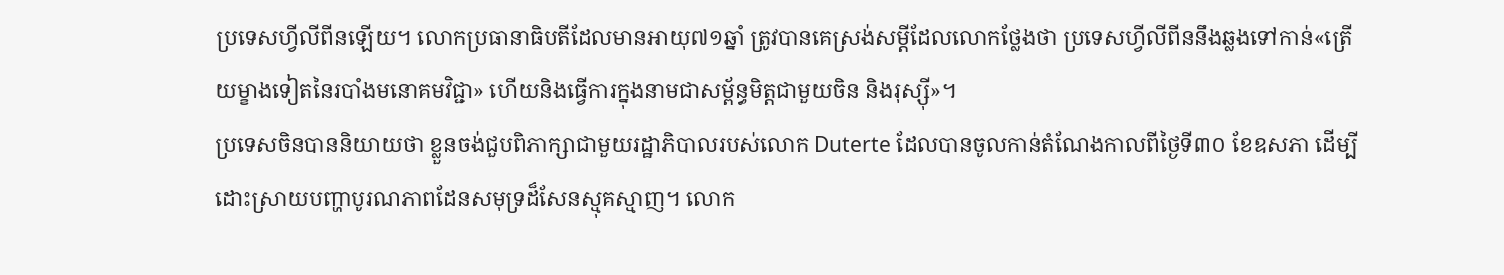ប្រទេសហ្វីលីពីនឡើយ។ លោកប្រធានាធិបតីដែលមានអាយុ៧១ឆ្នាំ ត្រូវបានគេស្រង់សម្តីដែលលោកថ្លែងថា ប្រទេសហ្វីលីពីននឹងឆ្លងទៅកាន់«ត្រើយម្ខាងទៀតនៃរបាំងមនោគមវិជ្ជា» ហើយនិងធ្វើការក្នុងនាមជាសម្ព័ន្ធមិត្តជាមួយចិន និងរុស្ស៊ី»។
ប្រទេសចិនបាននិយាយថា ខ្លួនចង់ជួបពិភាក្សាជាមួយរដ្ឋាភិបាលរបស់លោក Duterte ដែលបានចូលកាន់តំណែងកាលពីថ្ងៃទី៣០ ខែឧសភា ដើម្បីដោះស្រាយបញ្ហាបូរណភាពដែនសមុទ្រដ៏សែនស្មុគស្មាញ។ លោក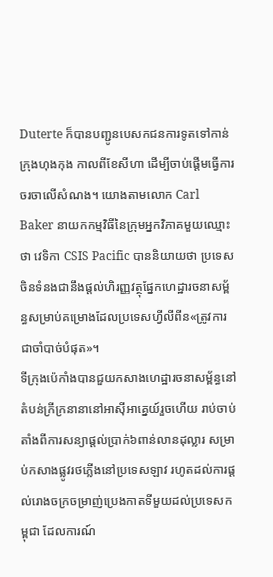Duterte ក៏បានបញ្ជូនបេសកជនការទូតទៅកាន់ក្រុងហុងកុង កាលពីខែសីហា ដើម្បីចាប់ផ្តើមធ្វើការចរចាលើសំណង។ យោងតាមលោក Carl Baker នាយកកម្មវិធីនៃក្រុមអ្នកវិភាគមួយឈ្មោះថា វេទិកា CSIS Pacific បាននិយាយថា ប្រទេសចិនទំនងជានឹងផ្តល់ហិរញ្ញវត្ថុផ្នែកហេដ្ឋារចនាសម្ព័ន្ធសម្រាប់គម្រោងដែលប្រទេសហ្វីលីពីន«ត្រូវការជាចាំបាច់បំផុត»។
ទីក្រុងប៉េកាំងបានជួយកសាងហេដ្ឋារចនាសម្ព័ន្ធនៅតំបន់ក្រីក្រនានានៅអាស៊ីអាគ្នេយ៍រួចហើយ រាប់ចាប់តាំងពីការសន្យាផ្តល់ប្រាក់៦ពាន់លានដុល្លារ សម្រាប់កសាងផ្លូវរថភ្លើងនៅប្រទេសឡាវ រហូតដល់ការផ្តល់រោងចក្រចម្រាញ់ប្រេងកាតទីមួយដល់ប្រទេសកម្ពុជា ដែលការណ៍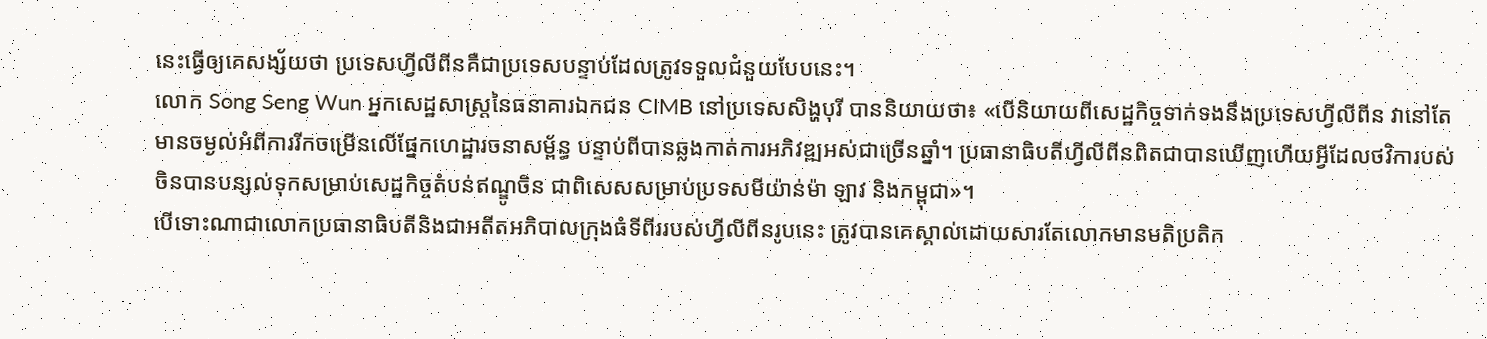នេះធ្វើឲ្យគេសង្ស័យថា ប្រទេសហ្វីលីពីនគឺជាប្រទេសបន្ទាប់ដែលត្រូវទទួលជំនួយបែបនេះ។
លោក Song Seng Wun អ្នកសេដ្ឋសាស្ត្រនៃធនាគារឯកជន CIMB នៅប្រទេសសិង្ហបុរី បាននិយាយថា៖ «បើនិយាយពីសេដ្ឋកិច្ចទាក់ទងនឹងប្រទេសហ្វីលីពីន វានៅតែមានចម្ងល់អំពីការរីកចម្រើនលើផ្នែកហេដ្ឋារចនាសម្ព័ន្ធ បន្ទាប់ពីបានឆ្លងកាត់ការអភិវឌ្ឍអស់ជាច្រើនឆ្នាំ។ ប្រធានាធិបតីហ្វីលីពីនពិតជាបានឃើញហើយអ្វីដែលថវិការបស់ចិនបានបន្សល់ទុកសម្រាប់សេដ្ឋកិច្ចតំបន់ឥណ្ឌូចិន ជាពិសេសសម្រាប់ប្រទសមីយ៉ាន់ម៉ា ឡាវ និងកម្ពុជា»។
បើទោះណាជាលោកប្រធានាធិបតីនិងជាអតីតអភិបាលក្រុងធំទីពីររបស់ហ្វីលីពីនរូបនេះ ត្រូវបានគេស្គាល់ដោយសារតែលោកមានមតិប្រតិក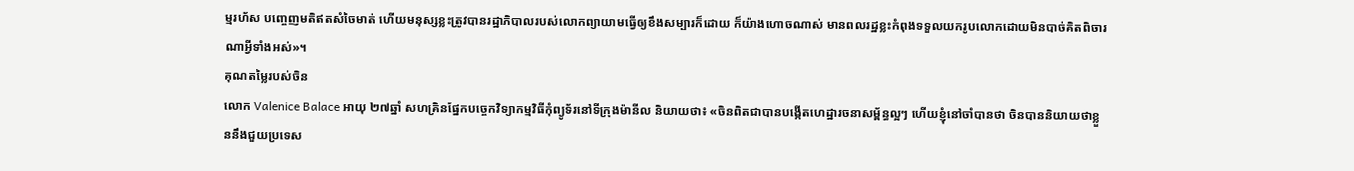ម្មរហ័ស បញ្ចេញមតិឥតសំចៃមាត់ ហើយមនុស្សខ្លះត្រូវបានរដ្ឋាភិបាលរបស់លោកព្យាយាមធ្វើឲ្យខឹងសម្បារក៏ដោយ ក៏យ៉ាងហោចណាស់ មានពលរដ្ឋខ្លះកំពុងទទួលយករូបលោកដោយមិនបាច់គិតពិចារណាអ្វីទាំងអស់»។
គុណតម្លៃរបស់ចិន
លោក Valenice Balace អាយុ ២៧ឆ្នាំ សហគ្រិនផ្នែកបច្ចេកវិទ្យាកម្មវិធីកុំព្យូទ័រនៅទីក្រុងម៉ានីល និយាយថា៖ «ចិនពិតជាបានបង្កើតហេដ្ឋារចនាសម្ព័ន្ធល្អៗ ហើយខ្ញុំនៅចាំបានថា ចិនបាននិយាយថាខ្លួននឹងជួយប្រទេស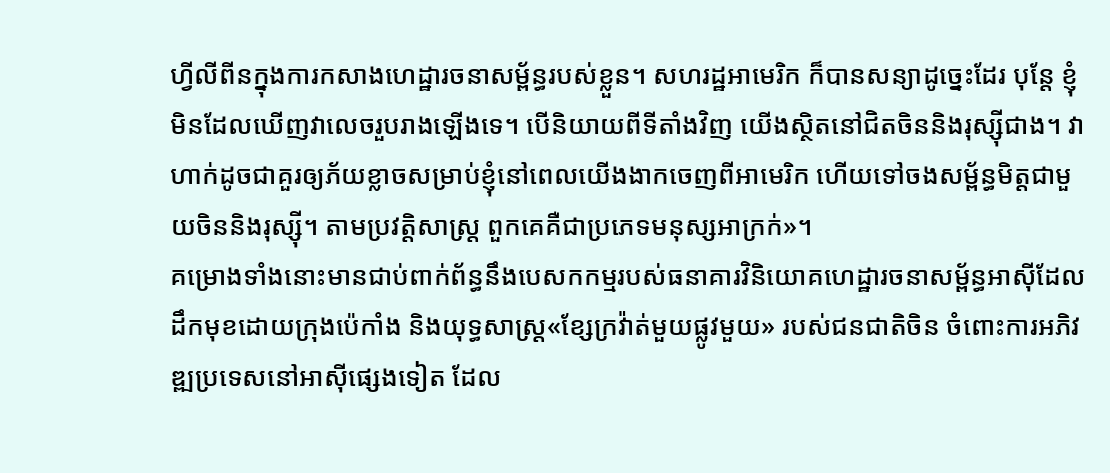ហ្វីលីពីនក្នុងការកសាងហេដ្ឋារចនាសម្ព័ន្ធរបស់ខ្លួន។ សហរដ្ឋអាមេរិក ក៏បានសន្យាដូច្នេះដែរ បុន្តែ ខ្ញុំមិនដែលឃើញវាលេចរួបរាងឡើងទេ។ បើនិយាយពីទីតាំងវិញ យើងស្ថិតនៅជិតចិននិងរុស្ស៊ីជាង។ វាហាក់ដូចជាគួរឲ្យភ័យខ្លាចសម្រាប់ខ្ញុំនៅពេលយើងងាកចេញពីអាមេរិក ហើយទៅចងសម្ព័ន្ធមិត្តជាមួយចិននិងរុស្ស៊ី។ តាមប្រវត្តិសាស្ត្រ ពួកគេគឺជាប្រភេទមនុស្សអាក្រក់»។
គម្រោងទាំងនោះមានជាប់ពាក់ព័ន្ធនឹងបេសកកម្មរបស់ធនាគារវិនិយោគហេដ្ឋារចនាសម្ព័ន្ធអាស៊ីដែលដឹកមុខដោយក្រុងប៉េកាំង និងយុទ្ធសាស្ត្រ«ខ្សែក្រវ៉ាត់មួយផ្លូវមួយ» របស់ជនជាតិចិន ចំពោះការអភិវឌ្ឍប្រទេសនៅអាស៊ីផ្សេងទៀត ដែល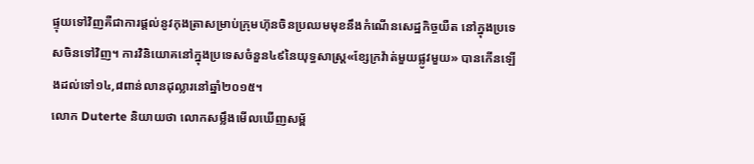ផ្ទុយទៅវិញគឺជាការផ្តល់នូវកុងត្រាសម្រាប់ក្រុមហ៊ុនចិនប្រឈមមុខនឹងកំណើនសេដ្ឋកិច្ចយឺត នៅក្នុងប្រទេសចិនទៅវិញ។ ការវិនិយោគនៅក្នុងប្រទេសចំនួន៤៩នៃយុទ្ធសាស្ត្រ«ខ្សែក្រវ៉ាត់មួយផ្លូវមួយ» បានកើនឡើងដល់ទៅ១៤,៨ពាន់លានដុល្លារនៅឆ្នាំ២០១៥។
លោក Duterte និយាយថា លោកសម្លឹងមើលឃើញសម្ព័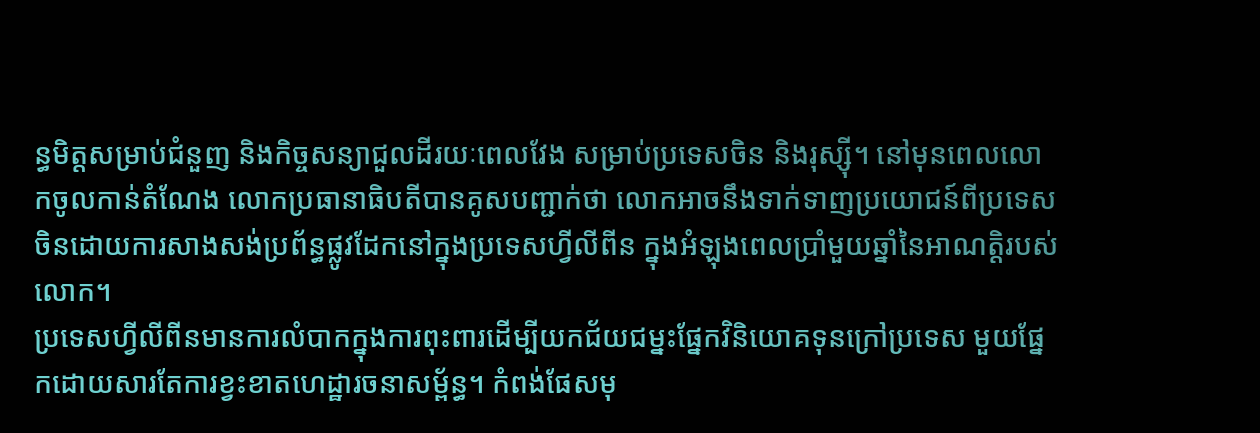ន្ធមិត្តសម្រាប់ជំនួញ និងកិច្ចសន្យាជួលដីរយៈពេលវែង សម្រាប់ប្រទេសចិន និងរុស្ស៊ី។ នៅមុនពេលលោកចូលកាន់តំណែង លោកប្រធានាធិបតីបានគូសបញ្ជាក់ថា លោកអាចនឹងទាក់ទាញប្រយោជន៍ពីប្រទេសចិនដោយការសាងសង់ប្រព័ន្ធផ្លូវដែកនៅក្នុងប្រទេសហ្វីលីពីន ក្នុងអំឡុងពេលប្រាំមួយឆ្នាំនៃអាណត្តិរបស់លោក។
ប្រទេសហ្វីលីពីនមានការលំបាកក្នុងការពុះពារដើម្បីយកជ័យជម្នះផ្នែកវិនិយោគទុនក្រៅប្រទេស មួយផ្នែកដោយសារតែការខ្វះខាតហេដ្ឋារចនាសម្ព័ន្ធ។ កំពង់ផែសមុ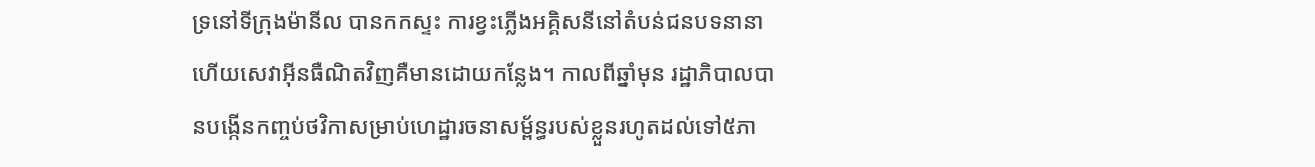ទ្រនៅទីក្រុងម៉ានីល បានកកស្ទះ ការខ្វះភ្លើងអគ្គិសនីនៅតំបន់ជនបទនានា ហើយសេវាអ៊ីនធឺណិតវិញគឺមានដោយកន្លែង។ កាលពីឆ្នាំមុន រដ្ឋាភិបាលបានបង្កើនកញ្ចប់ថវិកាសម្រាប់ហេដ្ឋារចនាសម្ព័ន្ធរបស់ខ្លួនរហូតដល់ទៅ៥ភា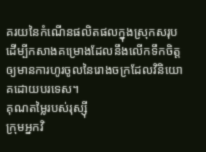គរយនៃកំណើនផលិតផលក្នុងស្រុកសរុប ដើម្បីកសាងគម្រោងដែលនឹងលើកទឹកចិត្តឲ្យមានការហូរចូលនៃរោងចក្រដែលវិនិយោគដោយបរទេស។
គុណតម្លៃរបស់រុស្ស៊ី
ក្រុមអ្នកវិ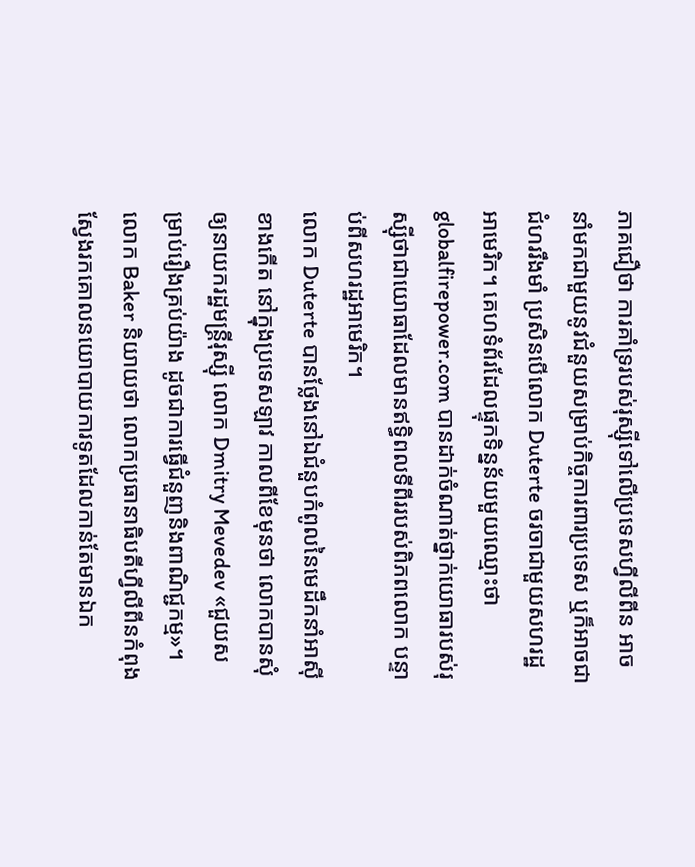ភាគជឿថា ការគាំទ្ររបស់រុស្ស៊ីទៅលើប្រទេសហ្វីលីពីន អាចនាំមកជាមួយនូវជំនួយសម្រាប់កិច្ចការពារប្រទេស ឬក៏អាចជាជំហររឹងមាំ ប្រសិនបើលោក Duterte ចរចាជាមួយសហរដ្ឋអាមេរិក។ គេហទំព័រដែលផ្ទុកទិន្នន័យមួយឈ្មោះថា globalfirepower.com បានដាក់ចំណាត់ថ្នាក់យោធារបស់រុស្ស៊ីថាជាយោធាដែលមានឥទ្ធិពលទីពីររបស់ពិភពលោក បន្ទាប់ពីសហរដ្ឋអាមេរិក។
លោក Duterte បានថ្លែងនៅឯជំនួបកំពូលនៃមេដឹកនាំអាស៊ីខាងកើត នៅក្នុងប្រទេសឡាវ កាលពីខែមុនថា លោកបានសុំឲ្យនាយករដ្ឋមន្ត្រីរុស្ស៊ី លោក Dmitry Mevedev «ជួយសម្រាប់រឿងគ្រប់យ៉ាង ដូចជាការធ្វើជំនួញនិងពាណិជ្ជកម្ម»។
លោក Baker និយាយថា លោកប្រធានាធិបតីហ្វីលីពីនកំពុងស្វែងរកគោលនយោបាយការទូតដែលកាន់តែមានឯក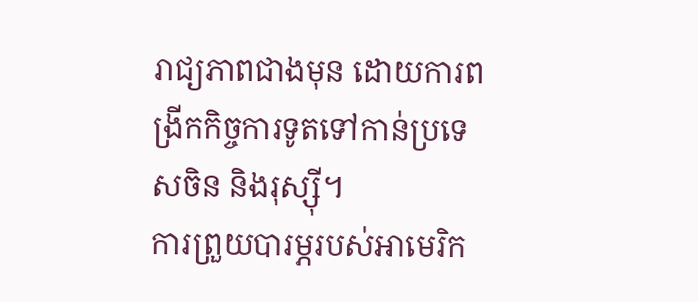រាជ្យភាពជាងមុន ដោយការពង្រីកកិច្ចការទូតទៅកាន់ប្រទេសចិន និងរុស្ស៊ី។
ការព្រួយបារម្ភរបស់អាមេរិក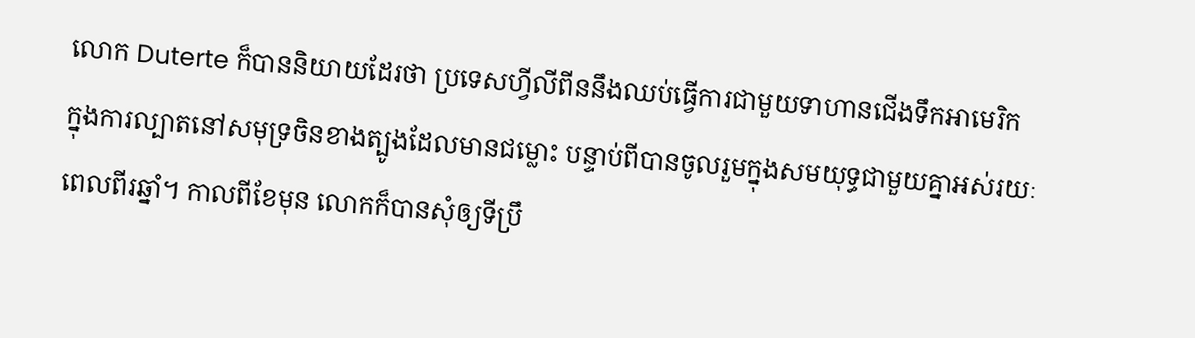លោក Duterte ក៏បាននិយាយដែរថា ប្រទេសហ្វីលីពីននឹងឈប់ធ្វើការជាមួយទាហានជើងទឹកអាមេរិក ក្នុងការល្បាតនៅសមុទ្រចិនខាងត្បូងដែលមានជម្លោះ បន្ទាប់ពីបានចូលរួមក្នុងសមយុទ្ធជាមួយគ្នាអស់រយៈពេលពីរឆ្នាំ។ កាលពីខែមុន លោកក៏បានសុំឲ្យទីប្រឹ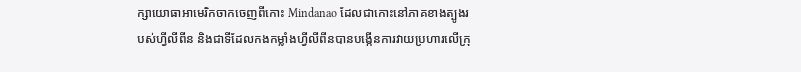ក្សាយោធាអាមេរិកចាកចេញពីកោះ Mindanao ដែលជាកោះនៅភាគខាងត្បូងរបស់ហ្វីលីពីន និងជាទីដែលកងកម្លាំងហ្វីលីពីនបានបង្កើនការវាយប្រហារលើក្រុ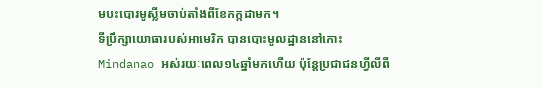មបះបោរមូស្លីមចាប់តាំងពីខែកក្កដាមក។
ទីប្រឹក្សាយោធារបស់អាមេរិក បានបោះមូលដ្ឋាននៅកោះ Mindanao អស់រយៈពេល១៤ឆ្នាំមកហើយ ប៉ុន្តែប្រជាជនហ្វីលីពី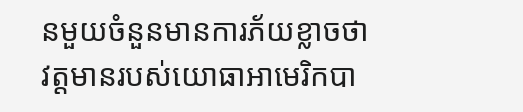នមួយចំនួនមានការភ័យខ្លាចថា វត្តមានរបស់យោធាអាមេរិកបា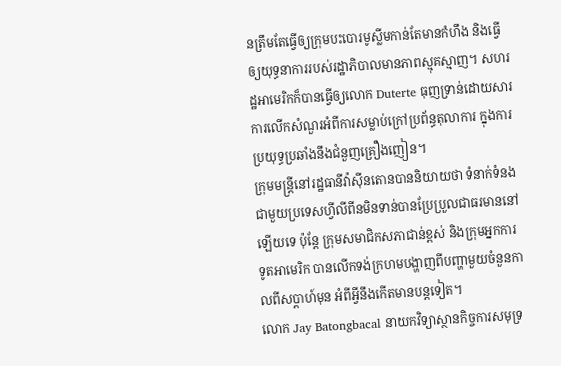នត្រឹមតែធ្វើឲ្យក្រុមបះបោរមូស្លីមកាន់តែមានកំហឹង និងធ្វើឲ្យយុទ្ធនាការរបស់រដ្ឋាភិបាលមានភាពស្មុគស្មាញ។ សហរដ្ឋអាមេរិកក៏បានធ្វើឲ្យលោក Duterte ធុញទ្រាន់ដោយសារការលើកសំណួរអំពីការសម្លាប់ក្រៅប្រព័ន្ធតុលាការ ក្នុងការប្រយុទ្ធប្រឆាំងនឹងជំនួញគ្រឿងញៀន។
ក្រុមមន្ត្រីនៅរដ្ឋធានីវ៉ាស៊ីនតោនបាននិយាយថា ទំនាក់ទំនងជាមួយប្រទេសហ្វីលីពីនមិនទាន់បានប្រែប្រួលជាធរមាននៅឡើយទេ ប៉ុន្តែ ក្រុមសមាជិកសភាជាន់ខ្ពស់ និងក្រុមអ្នកការទូតអាមេរិក បានលើកទង់ក្រហមបង្ហាញពីបញ្ហាមួយចំនួនកាលពីសប្តាហ៍មុន អំពីអ្វីនឹងកើតមានបន្តទៀត។
លោក Jay Batongbacal នាយកវិទ្យាស្ថានកិច្ចការសមុទ្រ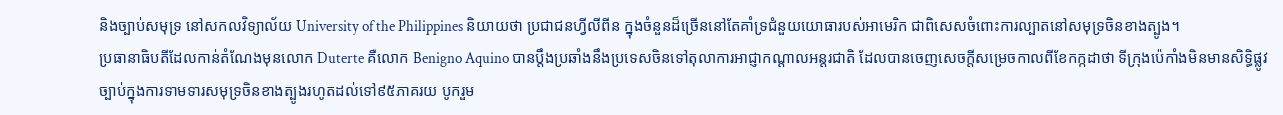និងច្បាប់សមុទ្រ នៅសកលវិទ្យាល័យ University of the Philippines និយាយថា ប្រជាជនហ្វីលីពីន ក្នុងចំនួនដ៏ច្រើននៅតែគាំទ្រជំនួយយោធារបស់អាមេរិក ជាពិសេសចំពោះការល្បាតនៅសមុទ្រចិនខាងត្បូង។
ប្រធានាធិបតីដែលកាន់តំណែងមុនលោក Duterte គឺលោក Benigno Aquino បានប្តឹងប្រឆាំងនឹងប្រទេសចិនទៅតុលាការអាជ្ញាកណ្ដាលអន្តរជាតិ ដែលបានចេញសេចក្តីសម្រេចកាលពីខែកក្កដាថា ទីក្រុងប៉េកាំងមិនមានសិទ្ធិផ្លូវច្បាប់ក្នុងការទាមទារសមុទ្រចិនខាងត្បូងរហូតដល់ទៅ៩៥ភាគរយ បូករួម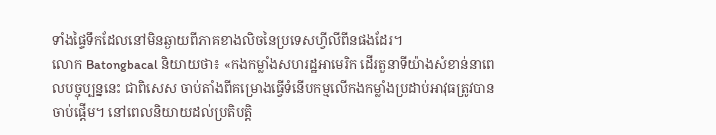ទាំងផ្ទៃទឹកដែលនៅមិនឆ្ងាយពីភាគខាងលិចនៃប្រទេសហ្វីលីពីនផងដែរ។
លោក Batongbacal និយាយថា៖ «កងកម្លាំងសហរដ្ឋអាមេរិក ដើរតួនាទីយ៉ាងសំខាន់នាពេលបច្ចុប្បន្ននេះ ជាពិសេស ចាប់តាំងពីគម្រោងធ្វើទំនើបកម្មលើកងកម្លាំងប្រដាប់អាវុធត្រូវបានចាប់ផ្ដើម។ នៅពេលនិយាយដល់ប្រតិបត្តិ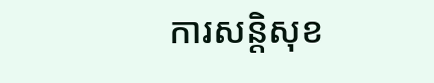ការសន្តិសុខ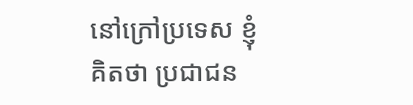នៅក្រៅប្រទេស ខ្ញុំគិតថា ប្រជាជន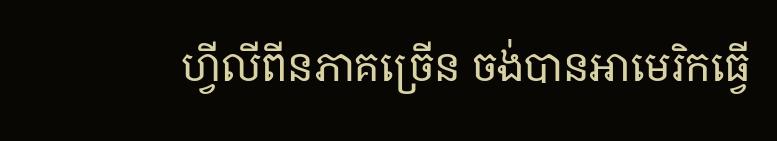ហ្វីលីពីនភាគច្រើន ចង់បានអាមេរិកធ្វើ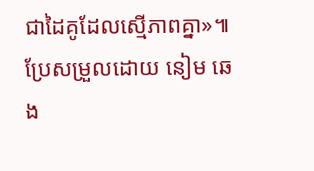ជាដៃគូដែលស្មើភាពគ្នា»៕
ប្រែសម្រួលដោយ នៀម ឆេង